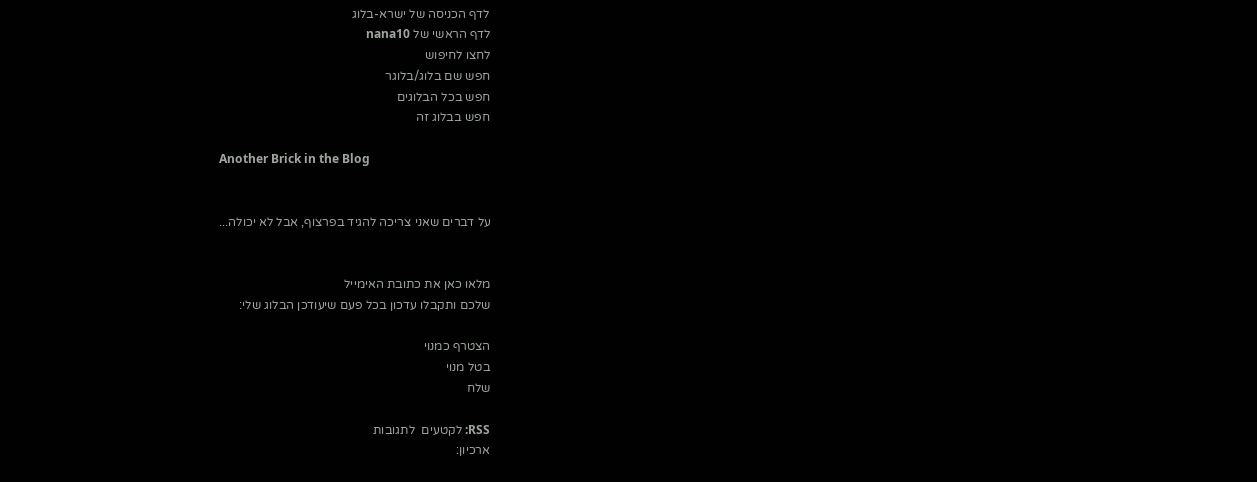לדף הכניסה של ישרא-בלוג
לדף הראשי של nana10
לחצו לחיפוש
חפש שם בלוג/בלוגר
חפש בכל הבלוגים
חפש בבלוג זה

Another Brick in the Blog


על דברים שאני צריכה להגיד בפרצוף, אבל לא יכולה...


מלאו כאן את כתובת האימייל
שלכם ותקבלו עדכון בכל פעם שיעודכן הבלוג שלי:

הצטרף כמנוי
בטל מנוי
שלח

RSS: לקטעים  לתגובות
ארכיון: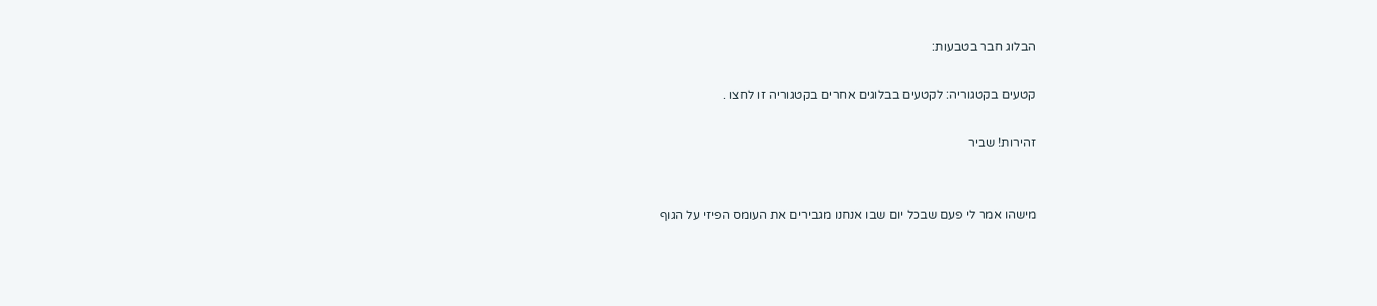הבלוג חבר בטבעות:

קטעים בקטגוריה: לקטעים בבלוגים אחרים בקטגוריה זו לחצו .

זהירות! שביר


מישהו אמר לי פעם שבכל יום שבו אנחנו מגבירים את העומס הפיזי על הגוף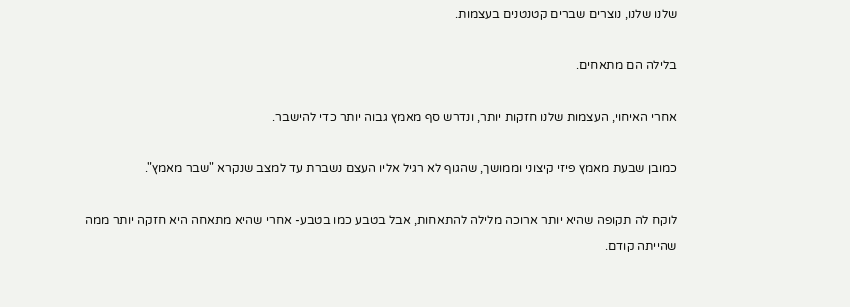שלנו שלנו, נוצרים שברים קטנטנים בעצמות.

בלילה הם מתאחים.

אחרי האיחוי, העצמות שלנו חזקות יותר, ונדרש סף מאמץ גבוה יותר כדי להישבר.

כמובן שבעת מאמץ פיזי קיצוני וממושך, שהגוף לא רגיל אליו העצם נשברת עד למצב שנקרא "שבר מאמץ".

לוקח לה תקופה שהיא יותר ארוכה מלילה להתאחות, אבל בטבע כמו בטבע- אחרי שהיא מתאחה היא חזקה יותר ממה שהייתה קודם.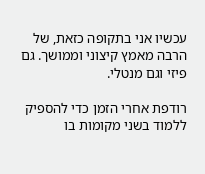עכשיו אני בתקופה כזאת, של הרבה מאמץ קיצוני וממושך. גם פיזי וגם מנטלי.

רודפת אחרי הזמן כדי להספיק ללמוד בשני מקומות בו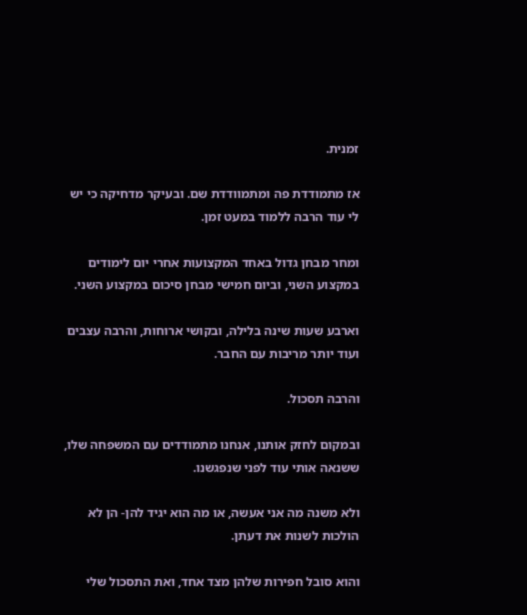זמנית.

אז מתמודדת פה ומתמוודדת שם. ובעיקר מדחיקה כי יש לי עוד הרבה ללמוד במעט זמן.

ומחר מבחן גדול באחד המקצועות אחרי יום לימודים במקצוע השני, וביום חמישי מבחן סיכום במקצוע השני.

וארבע שעות שינה בלילה, ובקושי ארוחות, והרבה עצבים ועוד יותר מריבות עם החבר.

והרבה תסכול.

ובמקום לחזק אותנו, אנחנו מתמודדים עם המשפחה שלו, ששנאה אותי עוד לפני שנפגשנו.

ולא משנה מה אני אעשה, או מה הוא יגיד להן- הן לא הולכות לשנות את דעתן.

והוא סובל חפירות שלהן מצד אחד, ואת התסכול שלי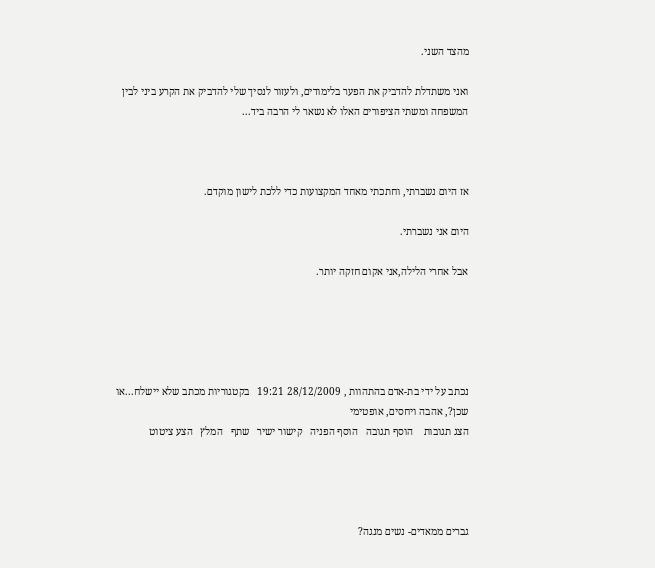מהצד השני.

ואני משתדלת להדביק את הפער בלימודים, ולעזור לנסיך שלי להדביק את הקרע ביני לבין המשפחה ומשתי הציפורים האלו לא נשאר לי הרבה ביד...



אז היום נשברתי, וחתכתי מאחד המקצועות כדי ללכת לישון מוקדם.

היום אני נשברתי.

אבל אחרי הלילה,אני אקום חזקה יותר.





נכתב על ידי בת-אדם בהתהוות , 28/12/2009 19:21   בקטגוריות מכתב שלא יישלח...או שכן?, אהבה ויחסים, אופטימי
הצג תגובות    הוסף תגובה   הוסף הפניה   קישור ישיר   שתף   המלץ   הצע ציטוט




גברים ממאדים- נשים מנגה?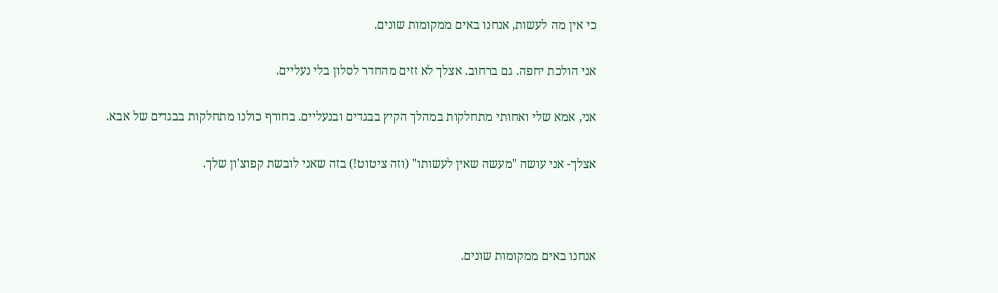כי אין מה לעשות, אנחנו באים ממקומות שונים.

אני הולכת יחפה. גם ברחוב. אצלך לא זזים מהחדר לסלון בלי נעליים.

אני, אמא שלי ואחותי מתחלקות במהלך הקיץ בבגדים ובנעליים. בחורף כולנו מתחלקות בבגדים של אבא.

אצלך- אני עושה "מעשה שאין לעשותו" (וזה ציטוט!) בזה שאני לובשת קפוצ'ון שלך.



אנחנו באים ממקומות שונים.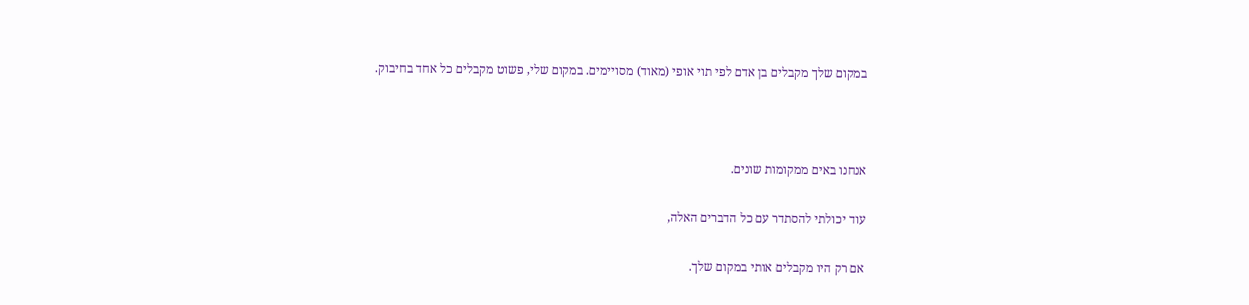במקום שלך מקבלים בן אדם לפי תוי אופי (מאוד) מסויימים. במקום שלי, פשוט מקבלים כל אחד בחיבוק.



אנחנו באים ממקומות שונים.

עוד יכולתי להסתדר עם כל הדברים האלה,

אם רק היו מקבלים אותי במקום שלך.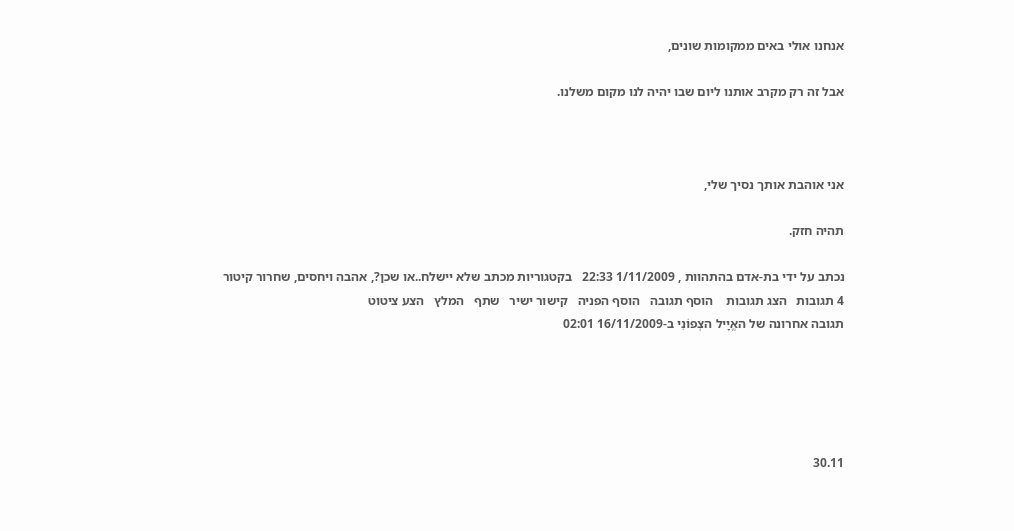אנחנו אולי באים ממקומות שונים,

אבל זה רק מקרב אותנו ליום שבו יהיה לנו מקום משלנו.



אני אוהבת אותך נסיך שלי,

תהיה חזק.

נכתב על ידי בת-אדם בהתהוות , 1/11/2009 22:33   בקטגוריות מכתב שלא יישלח..או שכן?, אהבה ויחסים, שחרור קיטור
4 תגובות   הצג תגובות    הוסף תגובה   הוסף הפניה   קישור ישיר   שתף   המלץ   הצע ציטוט
תגובה אחרונה של האֱיָיל הצְפוֹנִי ב-16/11/2009 02:01





30.11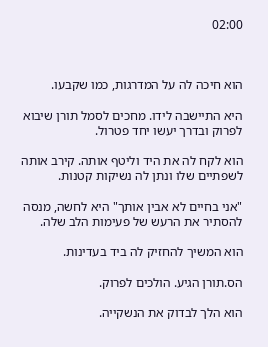02:00



הוא חיכה לה על המדרגות, כמו שקבעו.

היא התיישבה לידו. מחכים לסמל תורן שיבוא לפרוק ובדרך יעשו יחד פטרול.

הוא לקח לה את היד וליטף אותה. קירב אותה לשפתיים שלו ונתן לה נשיקות קטנות.

"אני בחיים לא אבין אותך" היא לחשה, מנסה להסתיר את הרעש של פעימות הלב שלה.

הוא המשיך להחזיק לה ביד בעדינות.

הס.תורן הגיע. הולכים לפרוק.

הוא הלך לבדוק את הנשקייה.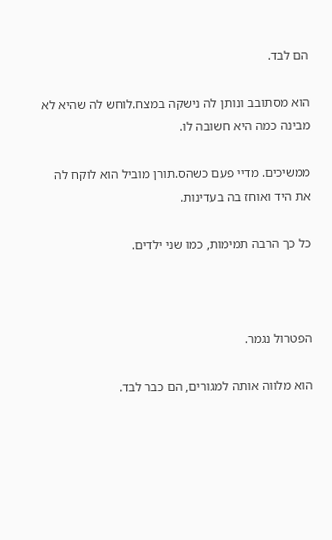הם לבד.

הוא מסתובב ונותן לה נישקה במצח.לוחש לה שהיא לא מבינה כמה היא חשובה לו.

ממשיכים. מדיי פעם כשהס.תורן מוביל הוא לוקח לה את היד ואוחז בה בעדינות.

כל כך הרבה תמימות, כמו שני ילדים.



הפטרול נגמר.

הוא מלווה אותה למגורים, הם כבר לבד.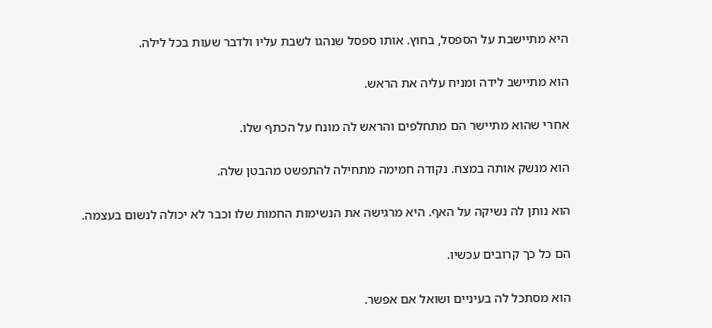היא מתיישבת על הספסל, בחוץ. אותו ספסל שנהגו לשבת עליו ולדבר שעות בכל לילה.

הוא מתיישב לידה ומניח עליה את הראש.

אחרי שהוא מתיישר הם מתחלפים והראש לה מונח על הכתף שלו.

הוא מנשק אותה במצח. נקודה חמימה מתחילה להתפשט מהבטן שלה.

הוא נותן לה נשיקה על האף. היא מרגישה את הנשימות החמות שלו וכבר לא יכולה לנשום בעצמה.

הם כל כך קרובים עכשיו.

הוא מסתכל לה בעיניים ושואל אם אפשר.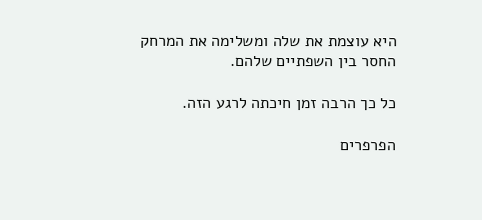היא עוצמת את שלה ומשלימה את המרחק החסר בין השפתיים שלהם.

כל כך הרבה זמן חיכתה לרגע הזה.

הפרפרים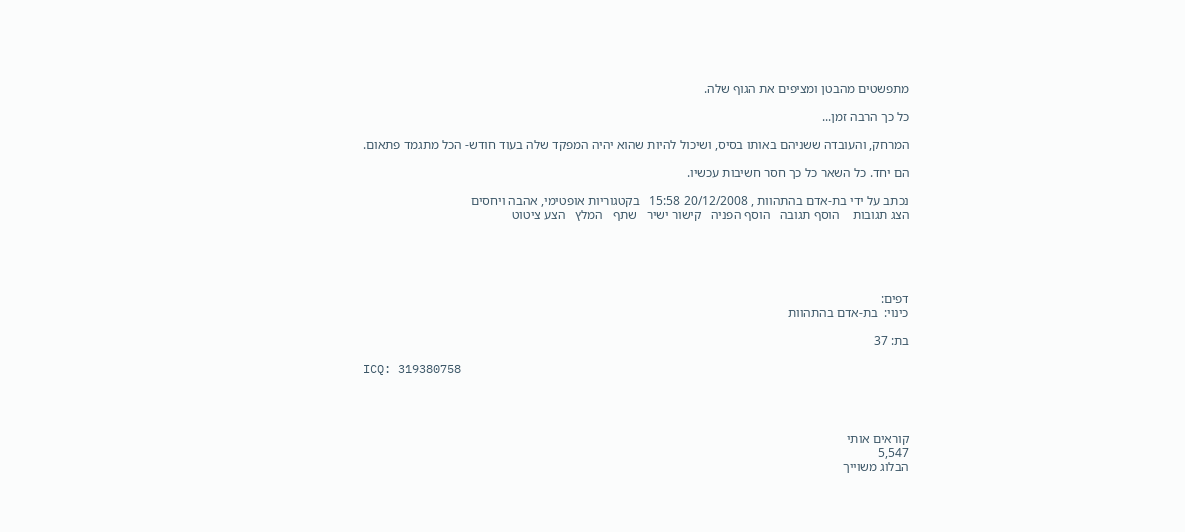מתפשטים מהבטן ומציפים את הגוף שלה.

כל כך הרבה זמן...

המרחק, והעובדה ששניהם באותו בסיס, ושיכול להיות שהוא יהיה המפקד שלה בעוד חודש- הכל מתגמד פתאום.

הם יחד. כל השאר כל כך חסר חשיבות עכשיו.

נכתב על ידי בת-אדם בהתהוות , 20/12/2008 15:58   בקטגוריות אופטימי, אהבה ויחסים
הצג תגובות    הוסף תגובה   הוסף הפניה   קישור ישיר   שתף   המלץ   הצע ציטוט





דפים:
כינוי:  בת-אדם בהתהוות

בת: 37

ICQ: 319380758




קוראים אותי
5,547
הבלוג משוייך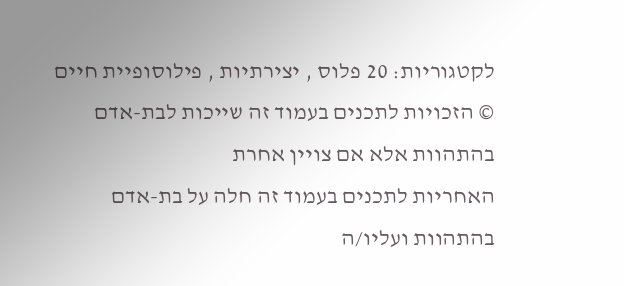לקטגוריות: 20 פלוס , יצירתיות , פילוסופיית חיים
© הזכויות לתכנים בעמוד זה שייכות לבת-אדם בהתהוות אלא אם צויין אחרת
האחריות לתכנים בעמוד זה חלה על בת-אדם בהתהוות ועליו/ה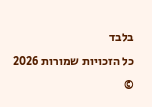בלבד
כל הזכויות שמורות 2026 ©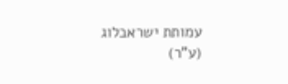עמותת ישראבלוג (ע"ר)